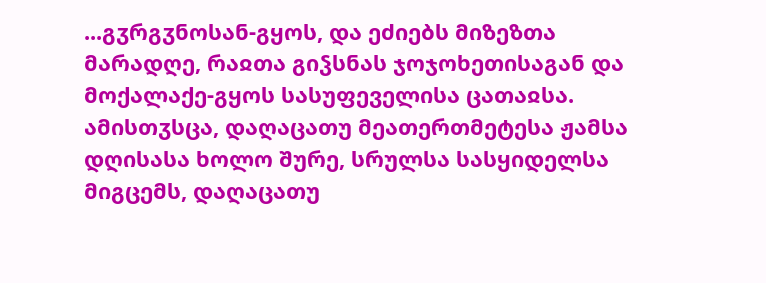...გჳრგჳნოსან-გყოს, და ეძიებს მიზეზთა მარადღე, რაჲთა გიჴსნას ჯოჯოხეთისაგან და მოქალაქე-გყოს სასუფეველისა ცათაჲსა. ამისთჳსცა, დაღაცათუ მეათერთმეტესა ჟამსა დღისასა ხოლო შურე, სრულსა სასყიდელსა მიგცემს, დაღაცათუ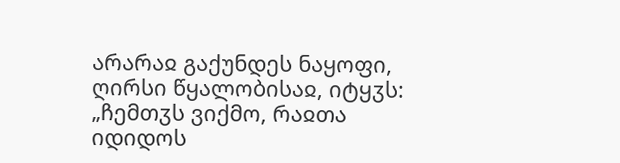არარაჲ გაქუნდეს ნაყოფი, ღირსი წყალობისაჲ, იტყჳს: „ჩემთჳს ვიქმო, რაჲთა იდიდოს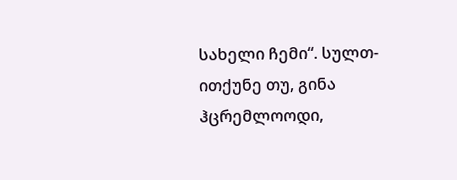სახელი ჩემი“. სულთ-ითქუნე თუ, გინა ჰცრემლოოდი,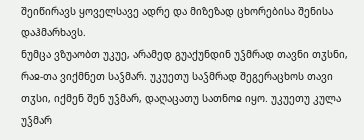შეიწირავს ყოველსავე ადრე და მიზეზად ცხორებისა შენისა დაჰმარხავს.
ნუმცა ვზუაობთ უკუე, არამედ გუაქუნდინ უჴმრად თავნი თჳსნი, რაჲ-თა ვიქმნეთ საჴმარ. უკუეთუ საჴმრად შეგერაცხოს თავი თჳსი, იქმენ შენ უჴმარ, დაღაცათუ სათნოჲ იყო. უკუეთუ კულა უჴმარ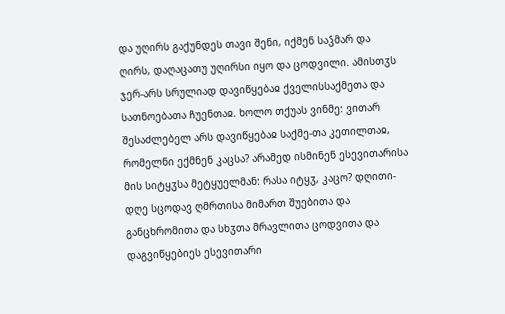და უღირს გაქუნდეს თავი შენი, იქმენ საჴმარ და ღირს, დაღაცათუ უღირსი იყო და ცოდვილი. ამისთჳს ჯერ-არს სრულიად დავიწყებაჲ ქველისსაქმეთა და სათნოებათა ჩუენთაჲ. ხოლო თქუას ვინმე: ვითარ შესაძლებელ არს დავიწყებაჲ საქმე-თა კეთილთაჲ, რომელნი ექმნენ კაცსა? არამედ ისმინენ ესევითარისა მის სიტყჳსა მეტყუელმან: რასა იტყჳ, კაცო? დღითი-დღე სცოდავ ღმრთისა მიმართ შუებითა და განცხრომითა და სხჳთა მრავლითა ცოდვითა და დაგვიწყებიეს ესევითარი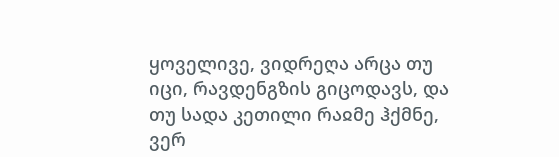ყოველივე, ვიდრეღა არცა თუ იცი, რავდენგზის გიცოდავს, და თუ სადა კეთილი რაჲმე ჰქმნე, ვერ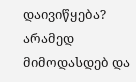დაივიწყება? არამედ მიმოდასდებ და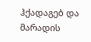ჰქადაგებ და მარადის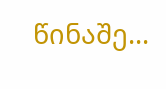წინაშე...